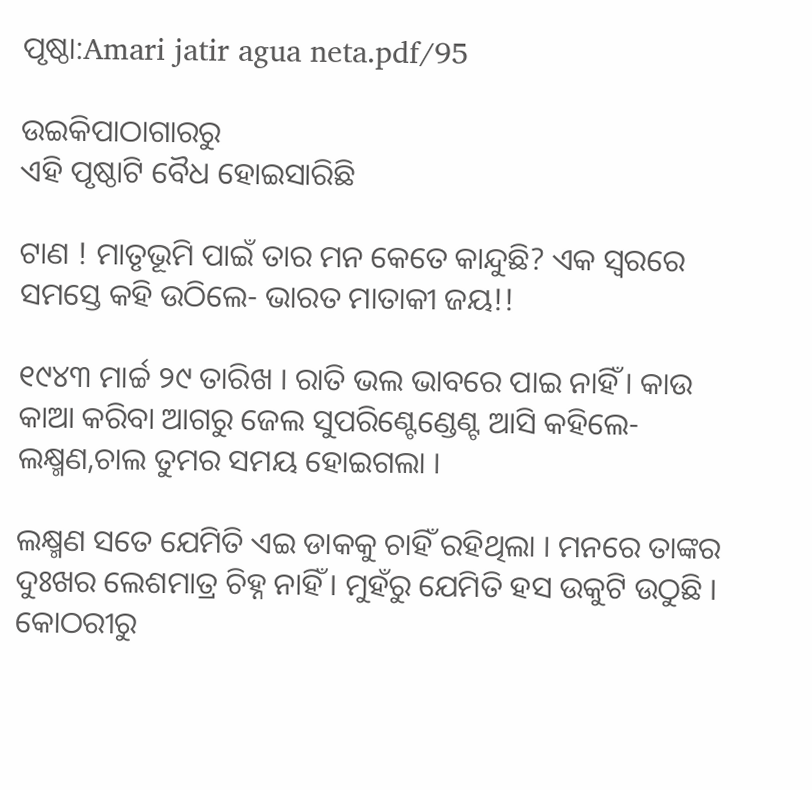ପୃଷ୍ଠା:Amari jatir agua neta.pdf/95

ଉଇକିପାଠାଗାର‌ରୁ
ଏହି ପୃଷ୍ଠାଟି ବୈଧ ହୋଇସାରିଛି

ଟାଣ ! ମାତୃଭୂମି ପାଇଁ ତାର ମନ କେତେ କାନ୍ଦୁଛି? ଏକ ସ୍ୱରରେ ସମସ୍ତେ କହି ଉଠିଲେ- ଭାରତ ମାତାକୀ ଜୟ!!

୧୯୪୩ ମାର୍ଚ୍ଚ ୨୯ ତାରିଖ । ରାତି ଭଲ ଭାବରେ ପାଇ ନାହିଁ । କାଉ କାଆ କରିବା ଆଗରୁ ଜେଲ ସୁପରିଣ୍ଟେଣ୍ଡେଣ୍ଟ ଆସି କହିଲେ- ଲକ୍ଷ୍ମଣ,ଚାଲ ତୁମର ସମୟ ହୋଇଗଲା ।

ଲକ୍ଷ୍ମଣ ସତେ ଯେମିତି ଏଇ ଡାକକୁ ଚାହିଁ ରହିଥିଲା । ମନରେ ତାଙ୍କର ଦୁଃଖର ଲେଶମାତ୍ର ଚିହ୍ନ ନାହିଁ । ମୁହଁରୁ ଯେମିତି ହସ ଉକୁଟି ଉଠୁଛି । କୋଠରୀରୁ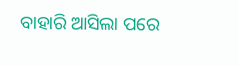ବାହାରି ଆସିଲା ପରେ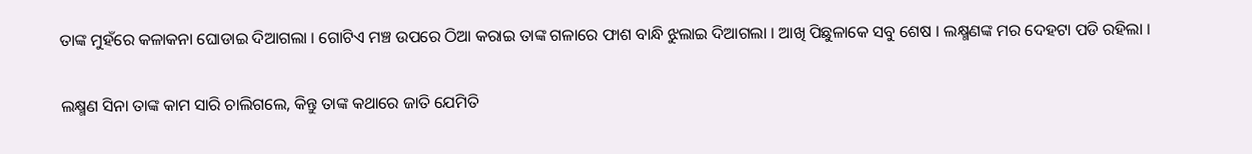ତାଙ୍କ ମୁହଁରେ କଳାକନା ଘୋଡାଇ ଦିଆଗଲା । ଗୋଟିଏ ମଞ୍ଚ ଉପରେ ଠିଆ କରାଇ ତାଙ୍କ ଗଳାରେ ଫାଶ ବାନ୍ଧି ଝୁଲାଇ ଦିଆଗଲା । ଆଖି ପିଛୁଳାକେ ସବୁ ଶେଷ । ଲକ୍ଷ୍ମଣଙ୍କ ମର ଦେହଟା ପଡି ରହିଲା ।

ଲକ୍ଷ୍ମଣ ସିନା ତାଙ୍କ କାମ ସାରି ଚା‌ଲିଗଲେ, କିନ୍ତୁ ତାଙ୍କ କଥାରେ ଜାତି ଯେମିତି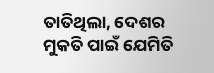ତାତିଥିଲା, ଦେଶର ମୁକତି ପାଇଁ ଯେମିତି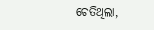ଚେତିଥିଲା,